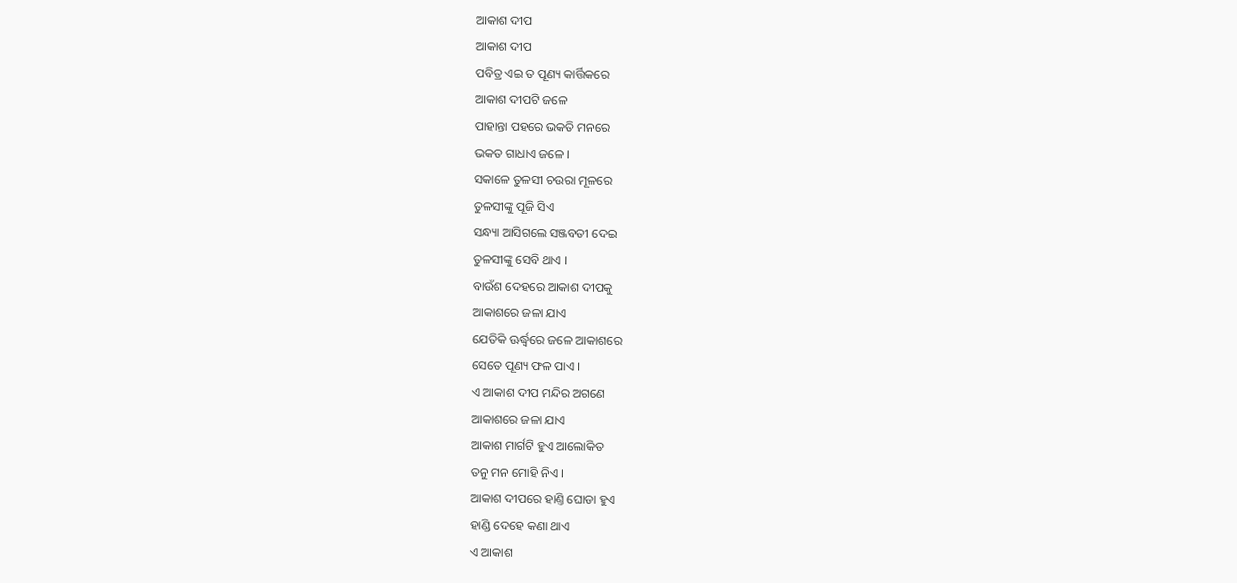ଆକାଶ ଦୀପ
ଆକାଶ ଦୀପ
ପବିତ୍ର ଏଇ ତ ପୂଣ୍ୟ କାର୍ତ୍ତିକରେ
ଆକାଶ ଦୀପଟି ଜଳେ
ପାହାନ୍ତା ପହରେ ଭକତି ମନରେ
ଭକତ ଗାଧାଏ ଜଳେ ।
ସକାଳେ ତୁଳସୀ ଚଉରା ମୂଳରେ
ତୁଳସୀଙ୍କୁ ପୂଜି ସିଏ
ସନ୍ଧ୍ୟା ଆସିଗଲେ ସଞ୍ଜବତୀ ଦେଇ
ତୁଳସୀଙ୍କୁ ସେବି ଥାଏ ।
ବାଉଁଶ ଦେହରେ ଆକାଶ ଦୀପକୁ
ଆକାଶରେ ଜଳା ଯାଏ
ଯେତିକି ଊର୍ଦ୍ଧ୍ବରେ ଜଳେ ଆକାଶରେ
ସେତେ ପୂଣ୍ୟ ଫଳ ପାଏ ।
ଏ ଆକାଶ ଦୀପ ମନ୍ଦିର ଅଗଣେ
ଆକାଶରେ ଜଳା ଯାଏ
ଆକାଶ ମାର୍ଗଟି ହୁଏ ଆଲୋକିତ
ତନୁ ମନ ମୋହି ନିଏ ।
ଆକାଶ ଦୀପରେ ହାଣ୍ତି ଘୋଡା ହୁଏ
ହାଣ୍ଡି ଦେହେ କଣା ଥାଏ
ଏ ଆକାଶ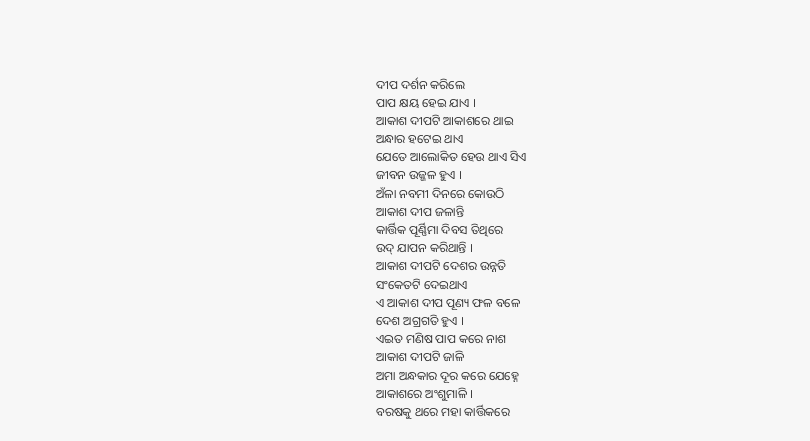ଦୀପ ଦର୍ଶନ କରିଲେ
ପାପ କ୍ଷୟ ହେଇ ଯାଏ ।
ଆକାଶ ଦୀପଟି ଆକାଶରେ ଥାଇ
ଅନ୍ଧାର ହଟେଇ ଥାଏ
ଯେତେ ଆଲୋକିତ ହେଉ ଥାଏ ସିଏ
ଜୀବନ ଉଜ୍ଜଳ ହୁଏ ।
ଅଁଳା ନବମୀ ଦିନରେ କୋଉଠି
ଆକାଶ ଦୀପ ଜଳାନ୍ତି
କାର୍ତ୍ତିକ ପୂର୍ଣ୍ଣିମା ଦିବସ ତିଥିରେ
ଉଦ୍ ଯାପନ କରିଥାନ୍ତି ।
ଆକାଶ ଦୀପଟି ଦେଶର ଉନ୍ନତି
ସଂକେତଟି ଦେଇଥାଏ
ଏ ଆକାଶ ଦୀପ ପୂଣ୍ୟ ଫଳ ବଳେ
ଦେଶ ଅଗ୍ରଗତି ହୁଏ ।
ଏଇତ ମଣିଷ ପାପ କରେ ନାଶ
ଆକାଶ ଦୀପଟି ଜାଳି
ଅମା ଅନ୍ଧକାର ଦୂର କରେ ଯେହ୍ନେ
ଆକାଶରେ ଅଂଶୁମାଳି ।
ବରଷକୁ ଥରେ ମହା କାର୍ତ୍ତିକରେ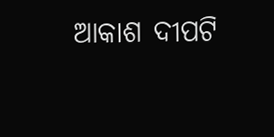ଆକାଶ ଦୀପଟି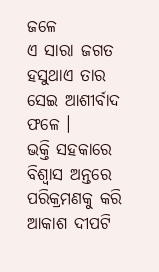ଜଳେ
ଏ ସାରା ଜଗତ ହସୁଥାଏ ତାର
ସେଇ ଆଶୀର୍ବାଦ ଫଳେ ।
ଭକ୍ତି ସହକାରେ ବିଶ୍ବାସ ଅନ୍ତରେ
ପରିକ୍ରମଣକୁ କରି
ଆକାଶ ଦୀପଟି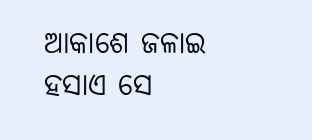ଆକାଶେ ଜଳାଇ
ହସାଏ ସେ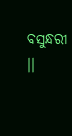ବସୁନ୍ଧରୀ ।।